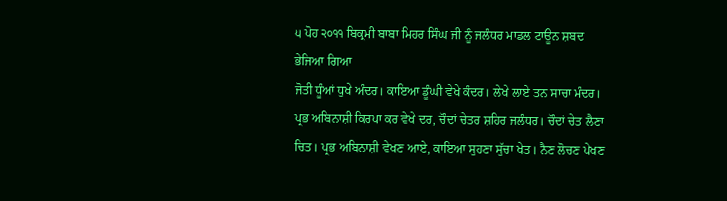੫ ਪੋਹ ੨੦੧੧ ਬਿਕ੍ਰਮੀ ਬਾਬਾ ਮਿਹਰ ਸਿੰਘ ਜੀ ਨੂੰ ਜਲੰਧਰ ਮਾਡਲ ਟਾਊਨ ਸ਼ਬਦ ਭੇਜਿਆ ਗਿਆ
ਜੋਤੀ ਧੂੰਆਂ ਧੁਖੇ ਅੰਦਰ। ਕਾਇਆ ਡੂੰਘੀ ਵੇਖੇ ਕੰਦਰ। ਲੇਖੇ ਲਾਏ ਤਨ ਸਾਚਾ ਮੰਦਰ। ਪ੍ਰਭ ਅਬਿਨਾਸ਼ੀ ਕਿਰਪਾ ਕਰ ਵੇਖੇ ਦਰ, ਚੌਦਾਂ ਚੇਤਰ ਸ਼ਹਿਰ ਜਲੰਧਰ। ਚੌਦਾਂ ਚੇਤ ਲੈਣਾ ਚਿਤ। ਪ੍ਰਭ ਅਬਿਨਾਸ਼ੀ ਵੇਖਣ ਆਏ, ਕਾਇਆ ਸੁਹਣਾ ਸੁੱਚਾ ਖੇਤ। ਨੈਣ ਲੋਚਣ ਪੇਖਣ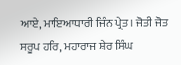ਆਏ, ਮਾਇਆਧਾਰੀ ਜਿੰਨ ਪ੍ਰੇਤ। ਜੋਤੀ ਜੋਤ ਸਰੂਪ ਹਰਿ, ਮਹਾਰਾਜ ਸ਼ੇਰ ਸਿੰਘ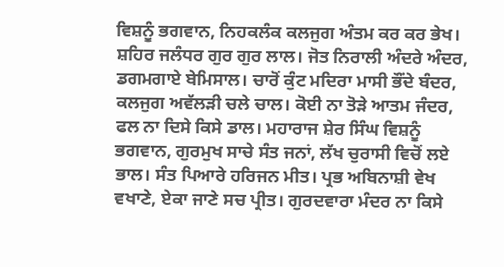ਵਿਸ਼ਨੂੰ ਭਗਵਾਨ, ਨਿਹਕਲੰਕ ਕਲਜੁਗ ਅੰਤਮ ਕਰ ਕਰ ਭੇਖ। ਸ਼ਹਿਰ ਜਲੰਧਰ ਗੁਰ ਗੁਰ ਲਾਲ। ਜੋਤ ਨਿਰਾਲੀ ਅੰਦਰੇ ਅੰਦਰ, ਡਗਮਗਾਏ ਬੇਮਿਸਾਲ। ਚਾਰੋਂ ਕੁੰਟ ਮਦਿਰਾ ਮਾਸੀ ਭੌਂਦੇ ਬੰਦਰ, ਕਲਜੁਗ ਅਵੱਲੜੀ ਚਲੇ ਚਾਲ। ਕੋਈ ਨਾ ਤੋੜੇ ਆਤਮ ਜੰਦਰ, ਫਲ ਨਾ ਦਿਸੇ ਕਿਸੇ ਡਾਲ। ਮਹਾਰਾਜ ਸ਼ੇਰ ਸਿੰਘ ਵਿਸ਼ਨੂੰ ਭਗਵਾਨ, ਗੁਰਮੁਖ ਸਾਚੇ ਸੰਤ ਜਨਾਂ, ਲੱਖ ਚੁਰਾਸੀ ਵਿਚੋਂ ਲਏ ਭਾਲ। ਸੰਤ ਪਿਆਰੇ ਹਰਿਜਨ ਮੀਤ। ਪ੍ਰਭ ਅਬਿਨਾਸ਼ੀ ਵੇਖ ਵਖਾਣੇ, ਏਕਾ ਜਾਣੇ ਸਚ ਪ੍ਰੀਤ। ਗੁਰਦਵਾਰਾ ਮੰਦਰ ਨਾ ਕਿਸੇ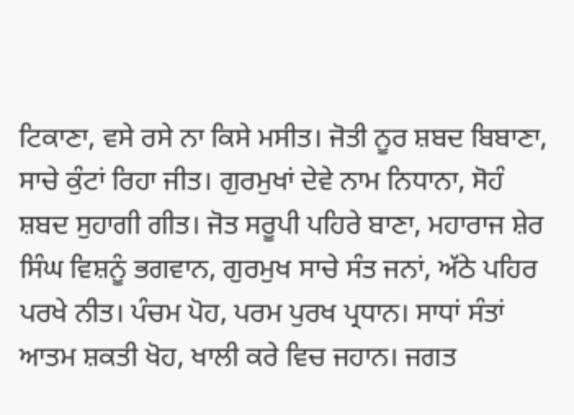ਟਿਕਾਣਾ, ਵਸੇ ਰਸੇ ਨਾ ਕਿਸੇ ਮਸੀਤ। ਜੋਤੀ ਨੂਰ ਸ਼ਬਦ ਬਿਬਾਣਾ, ਸਾਚੇ ਕੁੰਟਾਂ ਰਿਹਾ ਜੀਤ। ਗੁਰਮੁਖਾਂ ਦੇਵੇ ਨਾਮ ਨਿਧਾਨਾ, ਸੋਹੰ ਸ਼ਬਦ ਸੁਹਾਗੀ ਗੀਤ। ਜੋਤ ਸਰੂਪੀ ਪਹਿਰੇ ਬਾਣਾ, ਮਹਾਰਾਜ ਸ਼ੇਰ ਸਿੰਘ ਵਿਸ਼ਨੂੰ ਭਗਵਾਨ, ਗੁਰਮੁਖ ਸਾਚੇ ਸੰਤ ਜਨਾਂ, ਅੱਠੇ ਪਹਿਰ ਪਰਖੇ ਨੀਤ। ਪੰਚਮ ਪੋਹ, ਪਰਮ ਪੁਰਖ ਪ੍ਰਧਾਨ। ਸਾਧਾਂ ਸੰਤਾਂ ਆਤਮ ਸ਼ਕਤੀ ਖੋਹ, ਖਾਲੀ ਕਰੇ ਵਿਚ ਜਹਾਨ। ਜਗਤ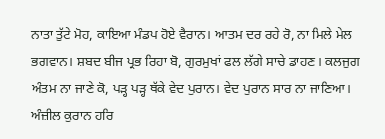ਨਾਤਾ ਤੁੱਟੇ ਮੋਹ, ਕਾਇਆ ਮੰਡਪ ਹੋਏ ਵੈਰਾਨ। ਆਤਮ ਦਰ ਰਹੇ ਰੋ, ਨਾ ਮਿਲੇ ਮੇਲ ਭਗਵਾਨ। ਸ਼ਬਦ ਬੀਜ ਪ੍ਰਭ ਰਿਹਾ ਬੋ, ਗੁਰਮੁਖਾਂ ਫਲ ਲੱਗੇ ਸਾਚੇ ਡਾਹਣ। ਕਲਜੁਗ ਅੰਤਮ ਨਾ ਜਾਣੇ ਕੋ, ਪੜ੍ਹ ਪੜ੍ਹ ਥੱਕੇ ਵੇਦ ਪੁਰਾਨ। ਵੇਦ ਪੁਰਾਨ ਸਾਰ ਨਾ ਜਾਣਿਆ। ਅੰਜ਼ੀਲ ਕੁਰਾਨ ਹਰਿ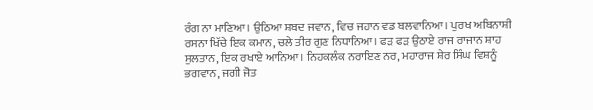ਰੰਗ ਨਾ ਮਾਣਿਆ। ਉਠਿਆ ਸ਼ਬਦ ਜਵਾਨ, ਵਿਚ ਜਹਾਨ ਵਡ ਬਲਵਾਨਿਆ। ਪੁਰਖ ਅਬਿਨਾਸ਼ੀ ਰਸਨਾ ਖਿੱਚੇ ਇਕ ਕਮਾਨ, ਚਲੇ ਤੀਰ ਗੁਣ ਨਿਧਾਨਿਆ। ਫੜ ਫੜ ਉਠਾਏ ਰਾਜ ਰਾਜਾਨ ਸ਼ਾਹ ਸੁਲਤਾਨ, ਇਕ ਰਖਾਏ ਆਨਿਆ। ਨਿਹਕਲੰਕ ਨਰਾਇਣ ਨਰ, ਮਹਾਰਾਜ ਸ਼ੇਰ ਸਿੰਘ ਵਿਸ਼ਨੂੰ ਭਗਵਾਨ, ਜਗੀ ਜੋਤ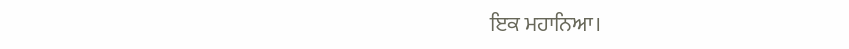ਇਕ ਮਹਾਨਿਆ।